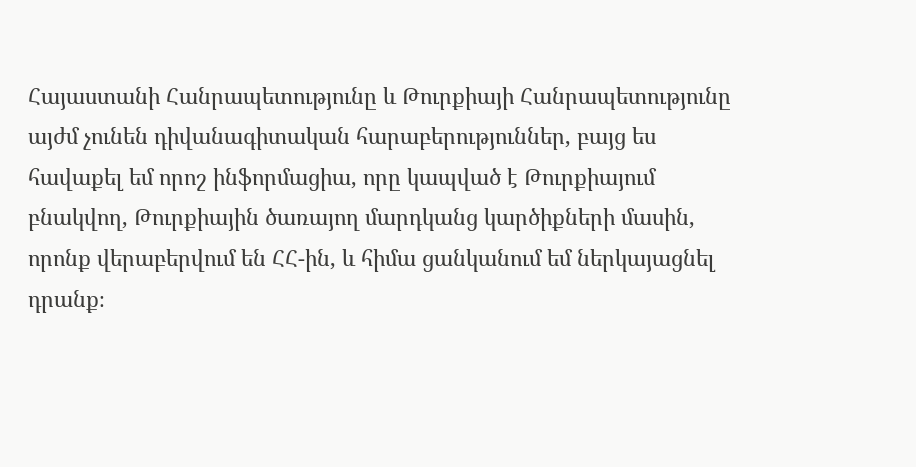Հայաստանի Հանրապետությունը և Թուրքիայի Հանրապետությունը այժմ չունեն դիվանագիտական հարաբերություններ, բայց ես հավաքել եմ որոշ ինֆորմացիա, որը կապված է Թուրքիայում բնակվող, Թուրքիային ծառայող մարդկանց կարծիքների մասին, որոնք վերաբերվում են ՀՀ-ին, և հիմա ցանկանում եմ ներկայացնել դրանք։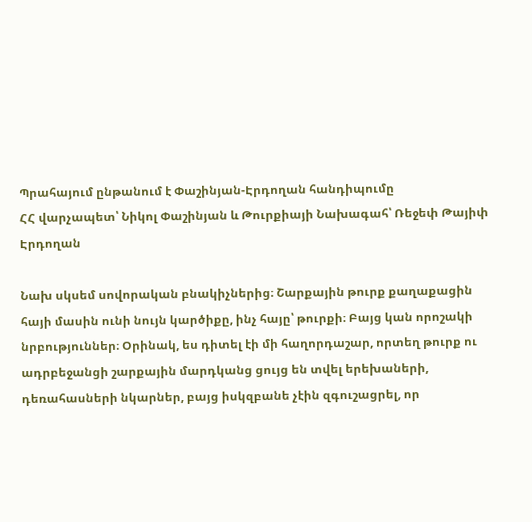Պրահայում ընթանում է Փաշինյան-Էրդողան հանդիպումը
ՀՀ վարչապետ՝ Նիկոլ Փաշինյան և Թուրքիայի Նախագահ՝ Ռեջեփ Թայիփ Էրդողան

Նախ սկսեմ սովորական բնակիչներից։ Շարքային թուրք քաղաքացին հայի մասին ունի նույն կարծիքը, ինչ հայը՝ թուրքի։ Բայց կան որոշակի նրբություններ։ Օրինակ, ես դիտել էի մի հաղորդաշար, որտեղ թուրք ու ադրբեջանցի շարքային մարդկանց ցույց են տվել երեխաների, դեռահասների նկարներ, բայց իսկզբանե չէին զգուշացրել, որ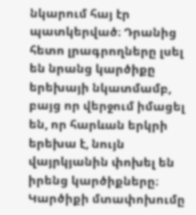նկարում հայ էր պատկերված։ Դրանից հետո լրագրողները լսել են նրանց կարծիքը երեխայի նկատմամբ, բայց որ վերջում իմացել են, որ հարևան երկրի երեխա է, նույն վայրկյանին փոխել են իրենց կարծիքները։ Կարծիքի մտափոխումը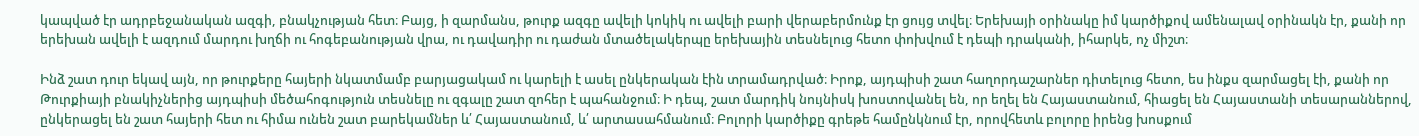կապված էր ադրբեջանական ազգի, բնակչության հետ։ Բայց, ի զարմանս, թուրք ազգը ավելի կոկիկ ու ավելի բարի վերաբերմունք էր ցույց տվել։ Երեխայի օրինակը իմ կարծիքով ամենալավ օրինակն էր, քանի որ երեխան ավելի է ազդում մարդու խղճի ու հոգեբանության վրա, ու դավադիր ու դաժան մտածելակերպը երեխային տեսնելուց հետո փոխվում է դեպի դրականի, իհարկե, ոչ միշտ։

Ինձ շատ դուր եկավ այն, որ թուրքերը հայերի նկատմամբ բարյացակամ ու կարելի է ասել ընկերական էին տրամադրված։ Իրոք, այդպիսի շատ հաղորդաշարներ դիտելուց հետո, ես ինքս զարմացել էի, քանի որ Թուրքիայի բնակիչներից այդպիսի մեծահոգություն տեսնելը ու զգալը շատ զոհեր է պահանջում։ Ի դեպ, շատ մարդիկ նույնիսկ խոստովանել են, որ եղել են Հայաստանում, հիացել են Հայաստանի տեսարաններով, ընկերացել են շատ հայերի հետ ու հիմա ունեն շատ բարեկամներ և՛ Հայաստանում, և՛ արտասահմանում։ Բոլորի կարծիքը գրեթե համընկնում էր, որովհետև բոլորը իրենց խոսքում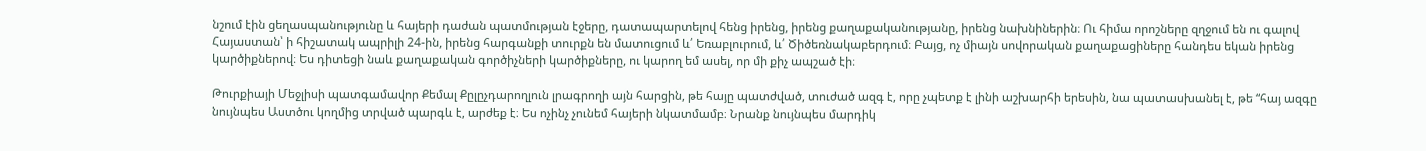նշում էին ցեղասպանությունը և հայերի դաժան պատմության էջերը, դատապարտելով հենց իրենց, իրենց քաղաքականությանը, իրենց նախնիներին։ Ու հիմա որոշները զղջում են ու գալով Հայաստան՝ ի հիշատակ ապրիլի 24-ին, իրենց հարգանքի տուրքն են մատուցում և՛ Եռաբլուրում, և՛ Ծիծեռնակաբերդում։ Բայց, ոչ միայն սովորական քաղաքացիները հանդես եկան իրենց կարծիքներով։ Ես դիտեցի նաև քաղաքական գործիչների կարծիքները, ու կարող եմ ասել, որ մի քիչ ապշած էի։

Թուրքիայի Մեջլիսի պատգամավոր Քեմալ Քըլըչդարողլուն լրագրողի այն հարցին, թե հայը պատժված, տուժած ազգ է, որը չպետք է լինի աշխարհի երեսին, նա պատասխանել է, թե “հայ ազգը նույնպես Աստծու կողմից տրված պարգև է, արժեք է։ Ես ոչինչ չունեմ հայերի նկատմամբ։ Նրանք նույնպես մարդիկ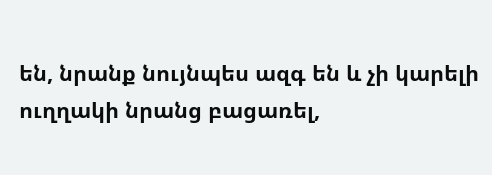են, նրանք նույնպես ազգ են և չի կարելի ուղղակի նրանց բացառել,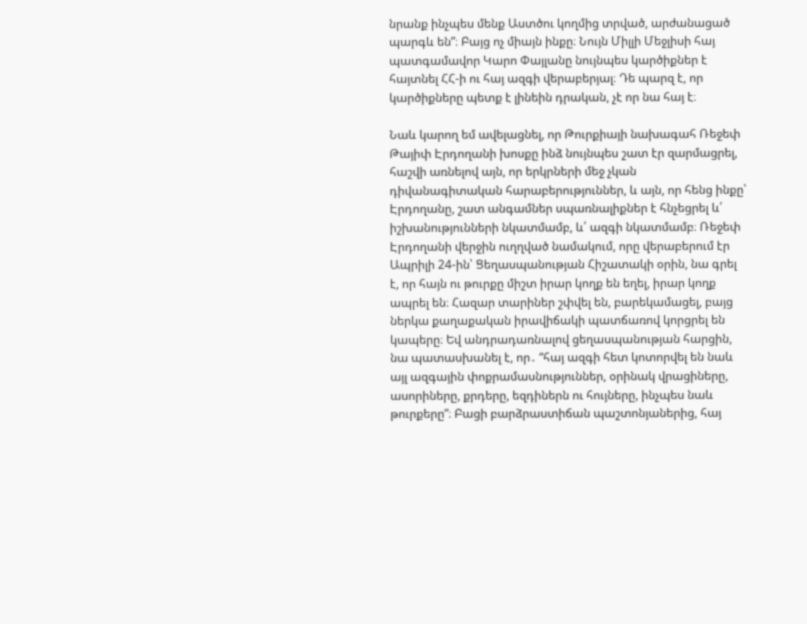նրանք ինչպես մենք Աստծու կողմից տրված, արժանացած պարգև են”։ Բայց ոչ միայն ինքը։ Նույն Միլլի Մեջլիսի հայ պատգամավոր Կարո Փայլանը նույնպես կարծիքներ է հայտնել ՀՀ-ի ու հայ ազգի վերաբերյալ։ Դե պարզ է, որ կարծիքները պետք է լինեին դրական, չէ որ նա հայ է։

Նաև կարող եմ ավելացնել, որ Թուրքիայի նախագահ Ռեջեփ Թայիփ Էրդողանի խոսքը ինձ նույնպես շատ էր զարմացրել, հաշվի առնելով այն, որ երկրների մեջ չկան դիվանագիտական հարաբերություններ, և այն, որ հենց ինքը՝ Էրդողանը, շատ անգամներ սպառնալիքներ է հնչեցրել և՛ իշխանությունների նկատմամբ, և՛ ազգի նկատմամբ։ Ռեջեփ Էրդողանի վերջին ուղղված նամակում, որը վերաբերում էր Ապրիլի 24-ին՝ Ցեղասպանության Հիշատակի օրին, նա գրել է, որ հայն ու թուրքը միշտ իրար կողք են եղել, իրար կողք ապրել են։ Հազար տարիներ շփվել են, բարեկամացել, բայց ներկա քաղաքական իրավիճակի պատճառով կորցրել են կապերը։ Եվ անդրադառնալով ցեղասպանության հարցին, նա պատասխանել է, որ․ “հայ ազգի հետ կոտորվել են նաև այլ ազգային փոքրամասնություններ, օրինակ վրացիները, ասորիները, քրդերը, եզդիներն ու հույները, ինչպես նաև թուրքերը”։ Բացի բարձրաստիճան պաշտոնյաներից, հայ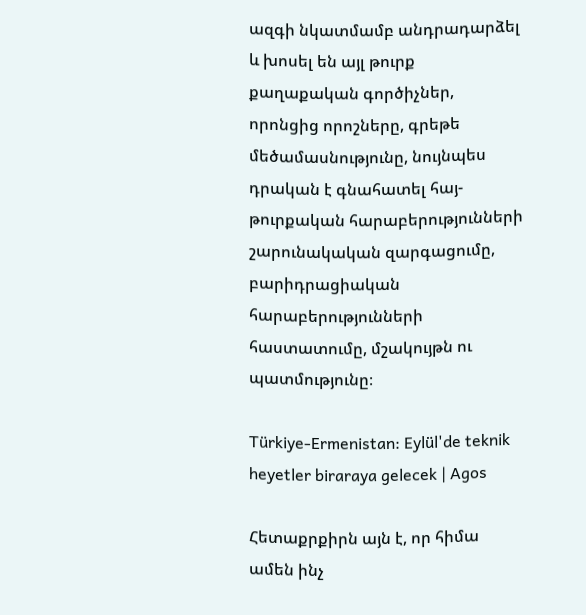ազգի նկատմամբ անդրադարձել և խոսել են այլ թուրք քաղաքական գործիչներ, որոնցից որոշները, գրեթե մեծամասնությունը, նույնպես դրական է գնահատել հայ-թուրքական հարաբերությունների շարունակական զարգացումը, բարիդրացիական հարաբերությունների հաստատումը, մշակույթն ու պատմությունը։

Türkiye-Ermenistan: Eylül'de teknik heyetler biraraya gelecek | Agos

Հետաքրքիրն այն է, որ հիմա ամեն ինչ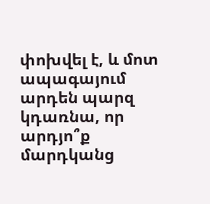փոխվել է, և մոտ ապագայում արդեն պարզ կդառնա, որ արդյո՞ք մարդկանց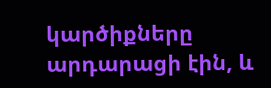կարծիքները արդարացի էին, և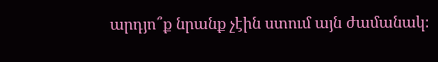արդյո՞ք նրանք չէին ստում այն ժամանակ։